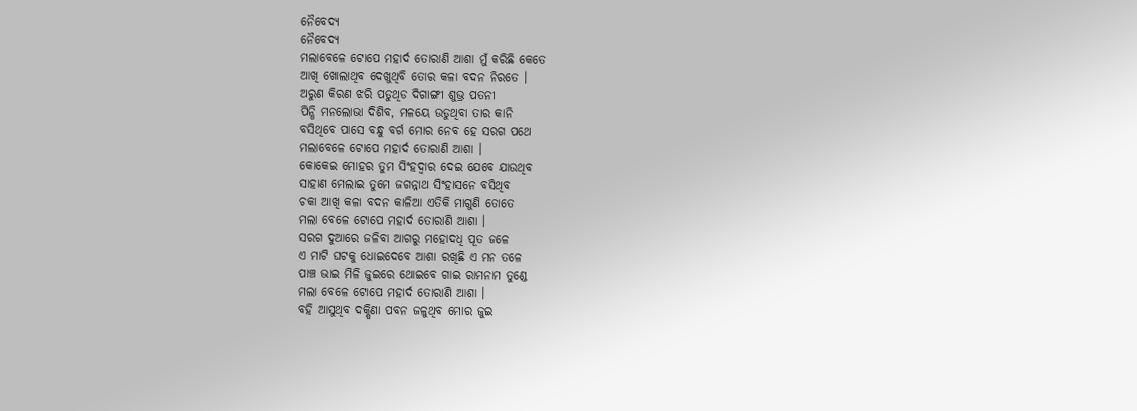ନୈବେଦ୍ୟ
ନୈବେଦ୍ୟ
ମଲାବେଳେ ଟୋପେ ମହାର୍ଦ ତୋରାଣି ଆଶା ମୁଁ କରିଛି କେତେ
ଆଖି ଖୋଲାଥିବ ଦେଖୁଥିବି ତୋର କଳା ବଦନ ନିରତେ ।
ଅରୁଣ କିରଣ ଝରି ପଡୁଥିଡ ଦିଗାଙ୍ଗୀ ଶୁଭ୍ର ପତନୀ
ପିନ୍ଧି ମନଲୋଭା ଦିଶିବ, ମଳୟେ ଉଡୁଥିବା ତାର କାନି
ବସିଥିବେ ପାସେ ବନ୍ଧୁ ବର୍ଗ ମୋର ନେବ ହେ ସରଗ ପଥେ
ମଲାବେଳେ ଟୋପେ ମହାର୍ଦ ତୋରାଣି ଆଶା ।
କୋକେଇ ମୋହର ତୁମ ସିଂହଦ୍ଵାର ଦେଇ ଯେବେ ଯାଉଥିବ
ସାହାଣ ମେଲାଇ ତୁମେ ଜଗନ୍ନାଥ ସିଂହାସନେ ବସିଥିବ
ଚକା ଆଖି କଳା ବଦନ କାଳିଆ ଏତିକି ମାଗୁଣି ତୋତେ
ମଲା ବେଳେ ଟୋପେ ମହାର୍ଦ ତୋରାଣି ଆଶା ।
ସରଗ ଦୁଆରେ ଜଳିବା ଆଗରୁ ମହୋଦଧି ପୂତ ଜଳେ
ଏ ମାଟି ଘଟକୁ ଧୋଇଦେବେ ଆଶା ରଖିଛି ଏ ମନ ତଳେ
ପାଞ୍ଚ ଭାଇ ମିଳି ଜୁଇରେ ଥୋଇବେ ଗାଇ ରାମନାମ ତୁଣ୍ଡେ
ମଲା ବେଳେ ଟୋପେ ମହାର୍ଦ ତୋରାଣି ଆଶା ।
ବହି ଆସୁଥିବ ଦକ୍ଷିଣା ପବନ ଜଳୁଥିବ ମୋର ଜୁଇ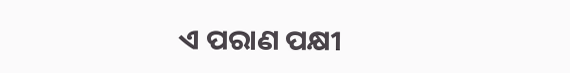ଏ ପରାଣ ପକ୍ଷୀ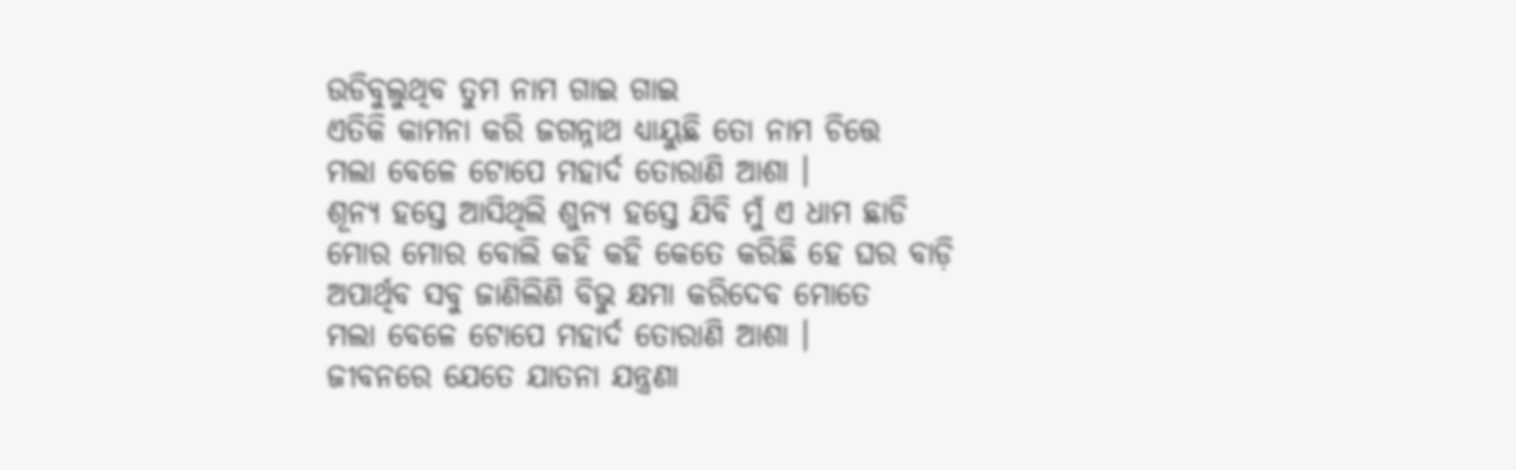ଉଡିବୁଲୁଥିବ ତୁମ ନାମ ଗାଇ ଗାଇ
ଏତିକି କାମନା କରି ଜଗନ୍ନାଥ ଧ୍ୟାୟୁଛି ତୋ ନାମ ଚିତ୍ତେ
ମଲା ବେଳେ ଟୋପେ ମହାର୍ଦ ତୋରାଣି ଆଶା ।
ଶୂନ୍ୟ ହସ୍ତେ ଆସିଥିଲି ଶୁନ୍ୟ ହସ୍ତେ ଯିବି ମୁଁ ଏ ଧାମ ଛାଡି
ମୋର ମୋର ବୋଲି କହି କହି କେତେ କରିଛି ହେ ଘର ବାଡ଼ି
ଅପାର୍ଥିବ ସବୁ ଜାଣିଲିଣି ବିଭୁ କ୍ଷମା କରିଦେବ ମୋତେ
ମଲା ବେଳେ ଟୋପେ ମହାର୍ଦ ତୋରାଣି ଆଶା ।
ଜୀବନରେ ଯେତେ ଯାତନା ଯନ୍ତ୍ରଣା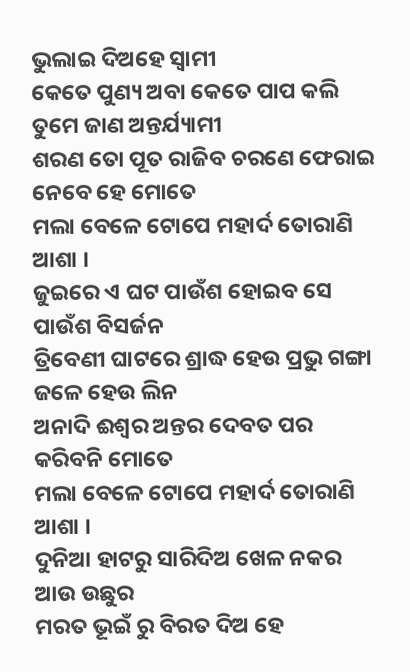ଭୁଲାଇ ଦିଅହେ ସ୍ଵାମୀ
କେତେ ପୁଣ୍ୟ ଅବା କେତେ ପାପ କଲି ତୁମେ ଜାଣ ଅନ୍ତର୍ଯ୍ୟାମୀ
ଶରଣ ତୋ ପୂତ ରାଜିବ ଚରଣେ ଫେରାଇ ନେବେ ହେ ମୋତେ
ମଲା ବେଳେ ଟୋପେ ମହାର୍ଦ ତୋରାଣି ଆଶା ।
ଜୁଇରେ ଏ ଘଟ ପାଉଁଶ ହୋଇବ ସେ ପାଉଁଶ ବିସର୍ଜନ
ତ୍ରିବେଣୀ ଘାଟରେ ଶ୍ରାଦ୍ଧ ହେଉ ପ୍ରଭୁ ଗଙ୍ଗା ଜଳେ ହେଉ ଲିନ
ଅନାଦି ଈଶ୍ଵର ଅନ୍ତର ଦେବତ ପର କରିବନି ମୋତେ
ମଲା ବେଳେ ଟୋପେ ମହାର୍ଦ ତୋରାଣି ଆଶା ।
ଦୁନିଆ ହାଟରୁ ସାରିଦିଅ ଖେଳ ନକର ଆଉ ଉଛୁର
ମରତ ଭୂଇଁ ରୁ ବିରତ ଦିଅ ହେ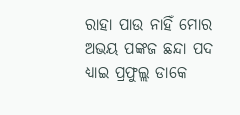ରାହା ପାଉ ନାହିଁ ମୋର
ଅଭୟ ପଙ୍କଜ ଛନ୍ଦା ପଦ ଧ୍ୟାଇ ପ୍ରଫୁଲ୍ଲ ଡାକେ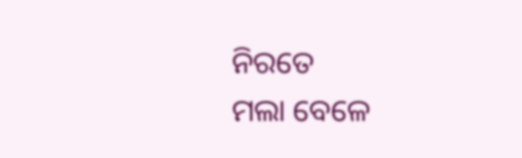ନିରତେ
ମଲା ବେଳେ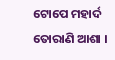ଟୋପେ ମହାର୍ଦ ତୋରାଣି ଆଶା ।